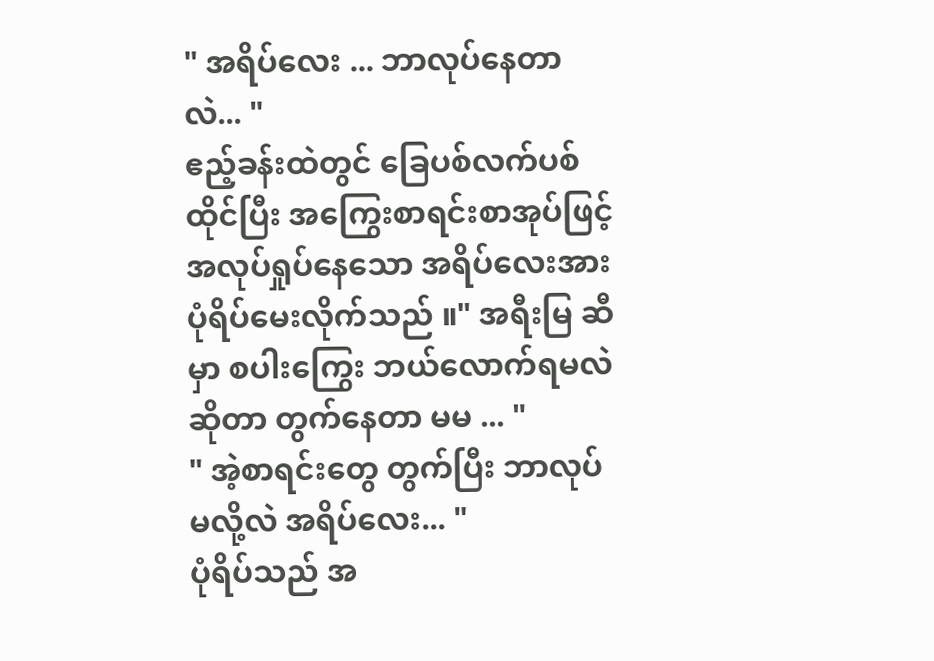" အရိပ်လေး ... ဘာလုပ်နေတာလဲ... "
ဧည့်ခန်းထဲတွင် ခြေပစ်လက်ပစ် ထိုင်ပြီး အကြွေးစာရင်းစာအုပ်ဖြင့် အလုပ်ရှုပ်နေသော အရိပ်လေးအား
ပုံရိပ်မေးလိုက်သည် ။" အရီးမြ ဆီမှာ စပါးကြွေး ဘယ်လောက်ရမလဲ ဆိုတာ တွက်နေတာ မမ ... "
" အဲ့စာရင်းတွေ တွက်ပြီး ဘာလုပ်မလို့လဲ အရိပ်လေး... "
ပုံရိပ်သည် အ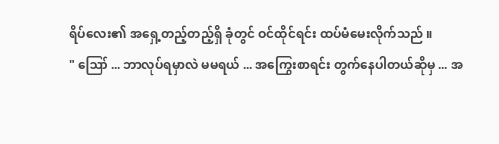ရိပ်လေး၏ အရှေ့တည့်တည့်ရှိ ခုံတွင် ဝင်ထိုင်ရင်း ထပ်မံမေးလိုက်သည် ။
" ဪ ... ဘာလုပ်ရမှာလဲ မမရယ် ... အကြွေးစာရင်း တွက်နေပါတယ်ဆိုမှ ... အ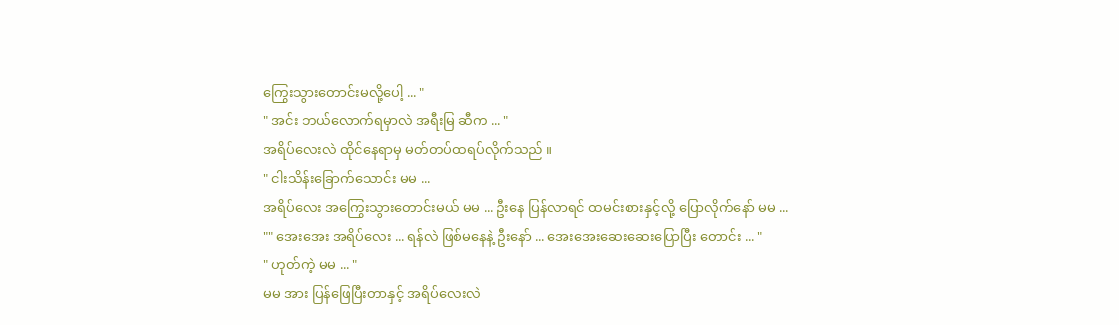ကြွေးသွားတောင်းမလို့ပေါ့ ... "
" အင်း ဘယ်လောက်ရမှာလဲ အရီးမြ ဆီက ... "
အရိပ်လေးလဲ ထိုင်နေရာမှ မတ်တပ်ထရပ်လိုက်သည် ။
" ငါးသိန်းခြောက်သောင်း မမ ...
အရိပ်လေး အကြွေးသွားတောင်းမယ် မမ ... ဦးနေ ပြန်လာရင် ထမင်းစားနှင့်လို့ ပြောလိုက်နော် မမ ... "" အေးအေး အရိပ်လေး ... ရန်လဲ ဖြစ်မနေနဲ့ ဦးနော် ... အေးအေးဆေးဆေးပြောပြီး တောင်း ... "
" ဟုတ်ကဲ့ မမ ... "
မမ အား ပြန်ဖြေပြီးတာနှင့် အရိပ်လေးလဲ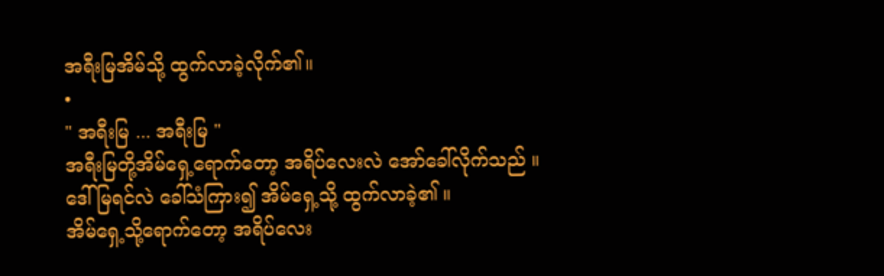အရီးမြအိမ်သို့ ထွက်လာခဲ့လိုက်၏။
•
" အရီးမြ ... အရီးမြ "
အရီးမြတို့အိမ်ရှေ့ရောက်တော့ အရိပ်လေးလဲ အော်ခေါ်လိုက်သည် ။
ဒေါ်မြရင်လဲ ခေါ်သံကြား၍ အိမ်ရှေ့သို့ ထွက်လာခဲ့၏ ။
အိမ်ရှေ့သို့ရောက်တော့ အရိပ်လေး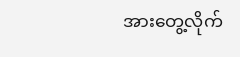အားတွေ့လိုက်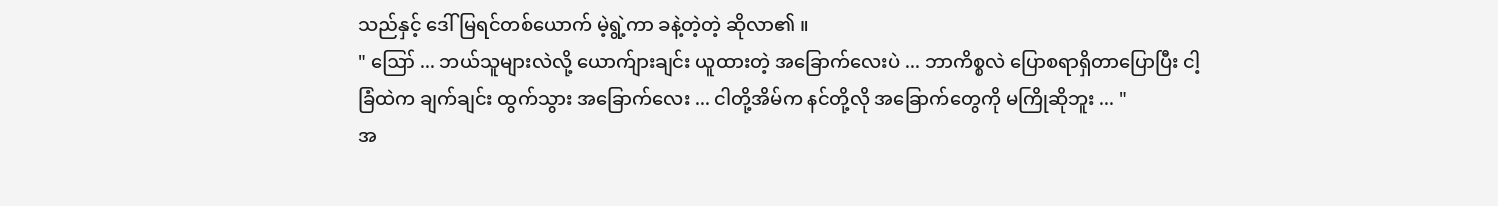သည်နှင့် ဒေါ်မြရင်တစ်ယောက် မဲ့ရွဲ့ကာ ခနဲ့တဲ့တဲ့ ဆိုလာ၏ ။
" ဪ ... ဘယ်သူများလဲလို့ ယောက်ျားချင်း ယူထားတဲ့ အခြောက်လေးပဲ ... ဘာကိစ္စလဲ ပြောစရာရှိတာပြောပြီး ငါ့ခြံထဲက ချက်ချင်း ထွက်သွား အခြောက်လေး ... ငါတို့အိမ်က နင်တို့လို အခြောက်တွေကို မကြိုဆိုဘူး ... "
အ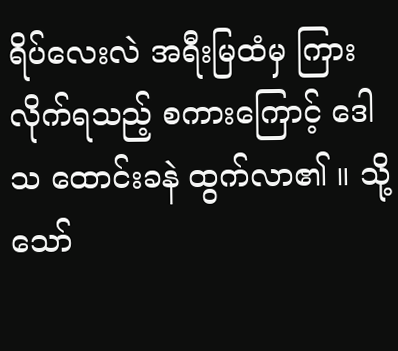ရိပ်လေးလဲ အရီးမြထံမှ ကြားလိုက်ရသည့် စကားကြောင့် ဒေါသ ထောင်းခနဲ ထွက်လာ၏ ။ သို့သော်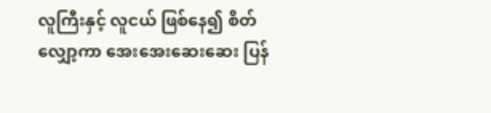လူကြီးနှင့် လူငယ် ဖြစ်နေ၍ စိတ်လျှော့ကာ အေးအေးဆေးဆေး ပြန်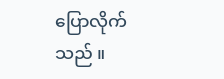ပြောလိုက်သည် ။